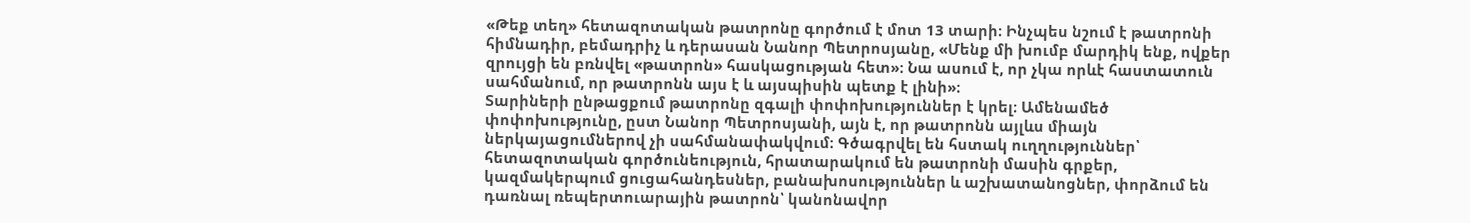«Թեք տեղ» հետազոտական թատրոնը գործում է մոտ 13 տարի։ Ինչպես նշում է թատրոնի հիմնադիր, բեմադրիչ և դերասան Նանոր Պետրոսյանը, «Մենք մի խումբ մարդիկ ենք, ովքեր զրույցի են բռնվել «թատրոն» հասկացության հետ»։ Նա ասում է, որ չկա որևէ հաստատուն սահմանում, որ թատրոնն այս է և այսպիսին պետք է լինի»։
Տարիների ընթացքում թատրոնը զգալի փոփոխություններ է կրել։ Ամենամեծ փոփոխությունը, ըստ Նանոր Պետրոսյանի, այն է, որ թատրոնն այլևս միայն ներկայացումներով չի սահմանափակվում։ Գծագրվել են հստակ ուղղություններ՝ հետազոտական գործունեություն, հրատարակում են թատրոնի մասին գրքեր, կազմակերպում ցուցահանդեսներ, բանախոսություններ և աշխատանոցներ, փորձում են դառնալ ռեպերտուարային թատրոն՝ կանոնավոր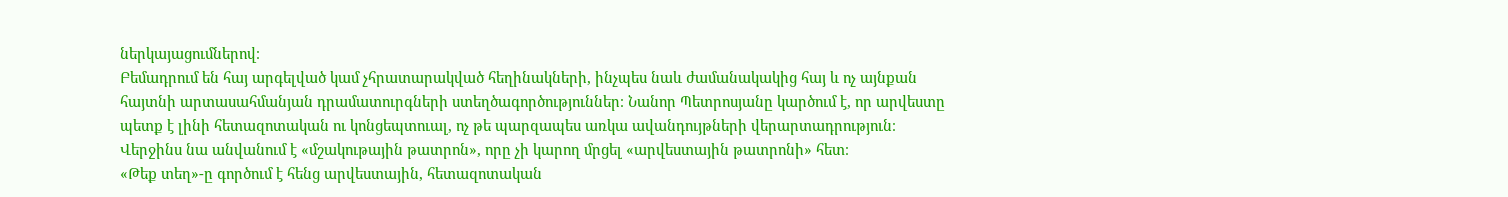ներկայացումներով։
Բեմադրում են հայ արգելված կամ չհրատարակված հեղինակների, ինչպես նաև ժամանակակից հայ և ոչ այնքան հայտնի արտասահմանյան դրամատուրգների ստեղծագործություններ։ Նանոր Պետրոսյանը կարծում է, որ արվեստը պետք է լինի հետազոտական ու կոնցեպտուալ, ոչ թե պարզապես առկա ավանդույթների վերարտադրություն։ Վերջինս նա անվանում է «մշակութային թատրոն», որը չի կարող մրցել «արվեստային թատրոնի» հետ։
«Թեք տեղ»-ը գործում է հենց արվեստային, հետազոտական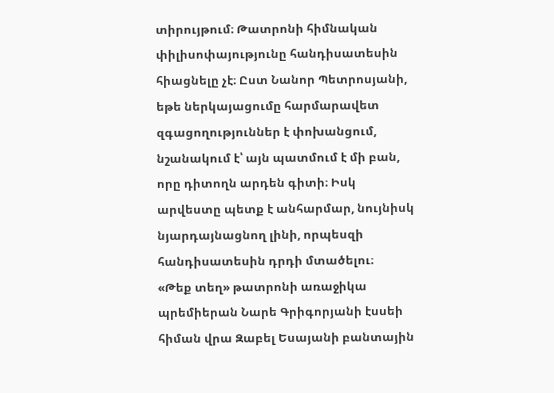տիրույթում։ Թատրոնի հիմնական փիլիսոփայությունը հանդիսատեսին հիացնելը չէ։ Ըստ Նանոր Պետրոսյանի, եթե ներկայացումը հարմարավետ զգացողություններ է փոխանցում, նշանակում է՝ այն պատմում է մի բան, որը դիտողն արդեն գիտի։ Իսկ արվեստը պետք է անհարմար, նույնիսկ նյարդայնացնող լինի, որպեսզի հանդիսատեսին դրդի մտածելու։
«Թեք տեղ» թատրոնի առաջիկա պրեմիերան Նարե Գրիգորյանի էսսեի հիման վրա Զաբել Եսայանի բանտային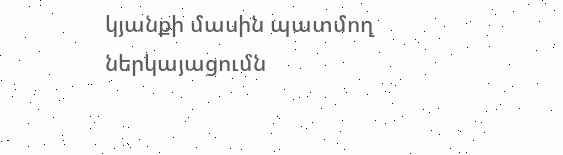կյանքի մասին պատմող ներկայացումն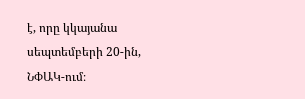է, որը կկայանա սեպտեմբերի 20-ին, ՆՓԱԿ-ում։